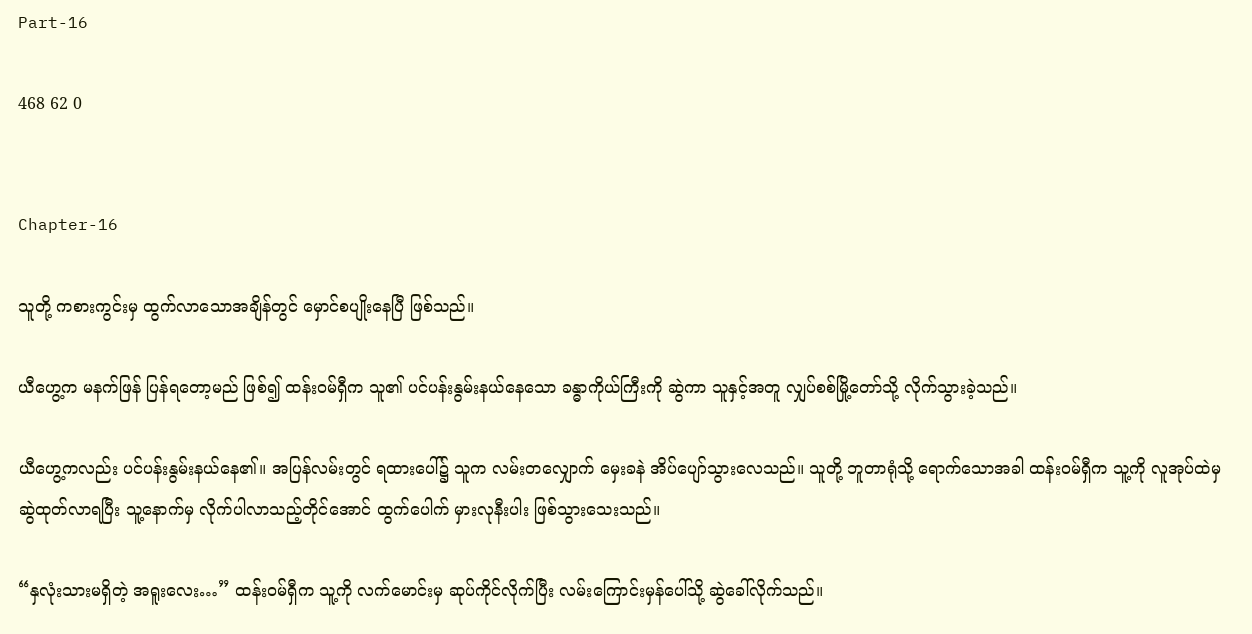Part-16

468 62 0


Chapter-16

သူတို့ ကစားကွင်းမှ ထွက်လာသောအချိန်တွင် မှောင်စပျိုးနေပြီ ဖြစ်သည်။

ယီဟွေ့က မနက်ဖြန် ပြန်ရတော့မည် ဖြစ်၍ ထန်းဝမ်ရှီက သူ၏ ပင်ပန်းနွမ်းနယ်နေသော ခန္ဓာကိုယ်ကြီးကို ဆွဲကာ သူနှင့်အတူ လျှပ်စစ်မြို့တော်သို့ လိုက်သွားခဲ့သည်။

ယီဟွေ့ကလည်း ပင်ပန်းနွမ်းနယ်နေ၏။ အပြန်လမ်းတွင် ရထားပေါ်၌ သူက လမ်းတလျှောက် မှေးခနဲ အိပ်ပျော်သွားလေသည်။ သူတို့ ဘူတာရုံသို့ ရောက်သောအခါ ထန်းဝမ်ရှီက သူ့ကို လူအုပ်ထဲမှ ဆွဲထုတ်လာရပြီး သူ့နောက်မှ လိုက်ပါလာသည့်တိုင်အောင် ထွက်ပေါက် မှားလုနီးပါး ဖြစ်သွားသေးသည်။

“နှလုံးသားမရှိတဲ့ အရူးလေး…” ထန်းဝမ်ရှီက သူ့ကို လက်မောင်းမှ ဆုပ်ကိုင်လိုက်ပြီး လမ်းကြောင်းမှန်ပေါ်သို့ ဆွဲခေါ်လိုက်သည်။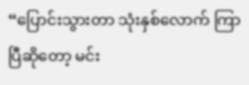“ပြောင်းသွားတာ သုံးနှစ်လောက် ကြာပြီဆိုတော့ မင်း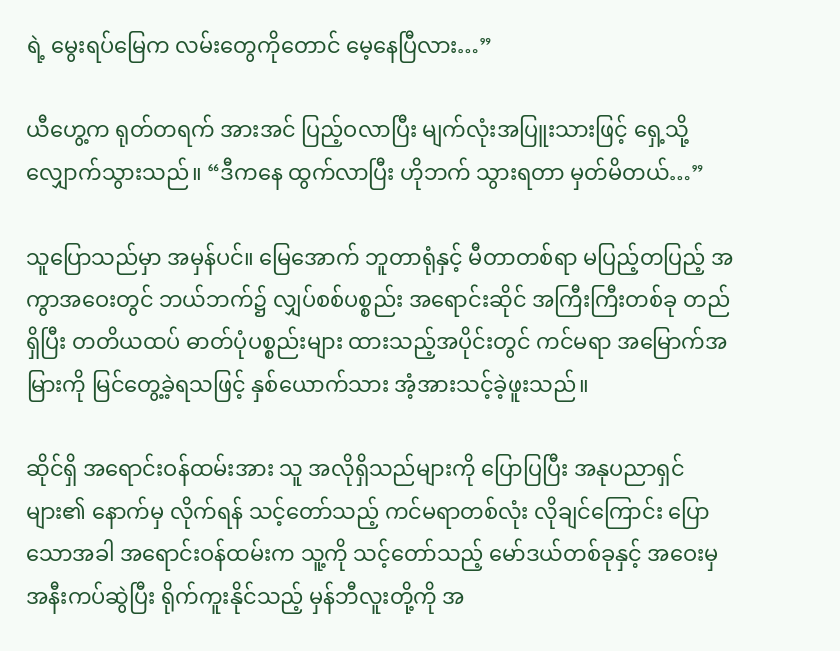ရဲ့ မွေးရပ်မြေက လမ်းတွေကိုတောင် မေ့နေပြီလား…”

ယီဟွေ့က ရုတ်တရက် အားအင် ပြည့်ဝလာပြီး မျက်လုံးအပြူးသားဖြင့် ရှေ့သို့ လျှောက်သွားသည်။ “ဒီကနေ ထွက်လာပြီး ဟိုဘက် သွားရတာ မှတ်မိတယ်…”

သူပြောသည်မှာ အမှန်ပင်။ မြေအောက် ဘူတာရုံနှင့် မီတာတစ်ရာ မပြည့်တပြည့် အကွာအဝေးတွင် ဘယ်ဘက်၌ လျှပ်စစ်ပစ္စည်း အရောင်းဆိုင် အကြီးကြီးတစ်ခု တည်ရှိပြီး တတိယထပ် ဓာတ်ပုံပစ္စည်းများ ထားသည့်အပိုင်းတွင် ကင်မရာ အမြောက်အမြားကို မြင်တွေ့ခဲ့ရသဖြင့် နှစ်ယောက်သား အံ့အားသင့်ခဲ့ဖူးသည်။

ဆိုင်ရှိ အရောင်းဝန်ထမ်းအား သူ အလိုရှိသည်များကို ပြောပြပြီး အနုပညာရှင်များ၏ နောက်မှ လိုက်ရန် သင့်တော်သည့် ကင်မရာတစ်လုံး လိုချင်ကြောင်း ပြောသောအခါ အရောင်းဝန်ထမ်းက သူ့ကို သင့်တော်သည့် မော်ဒယ်တစ်ခုနှင့် အဝေးမှ အနီးကပ်ဆွဲပြီး ရိုက်ကူးနိုင်သည့် မှန်ဘီလူးတို့ကို အ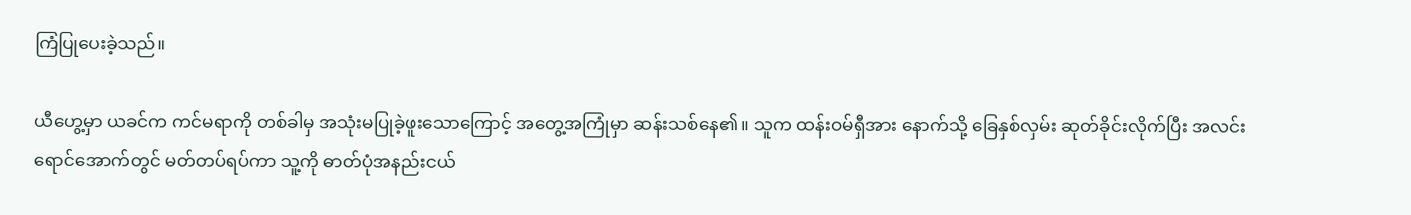ကြံပြုပေးခဲ့သည်။

ယီဟွေ့မှာ ယခင်က ကင်မရာကို တစ်ခါမှ အသုံးမပြုခဲ့ဖူးသောကြောင့် အတွေ့အကြုံမှာ ဆန်းသစ်နေ၏။ သူက ထန်းဝမ်ရှီအား နောက်သို့ ခြေနှစ်လှမ်း ဆုတ်ခိုင်းလိုက်ပြီး အလင်းရောင်အောက်တွင် မတ်တပ်ရပ်ကာ သူ့ကို ဓာတ်ပုံအနည်းငယ်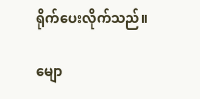ရိုက်ပေးလိုက်သည်။

မျော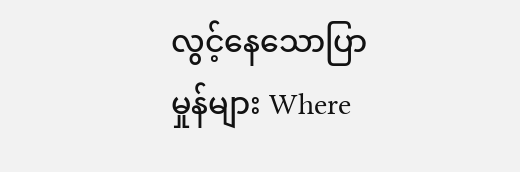လွင့်နေသောပြာမှုန်များ Where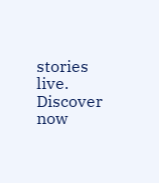stories live. Discover now